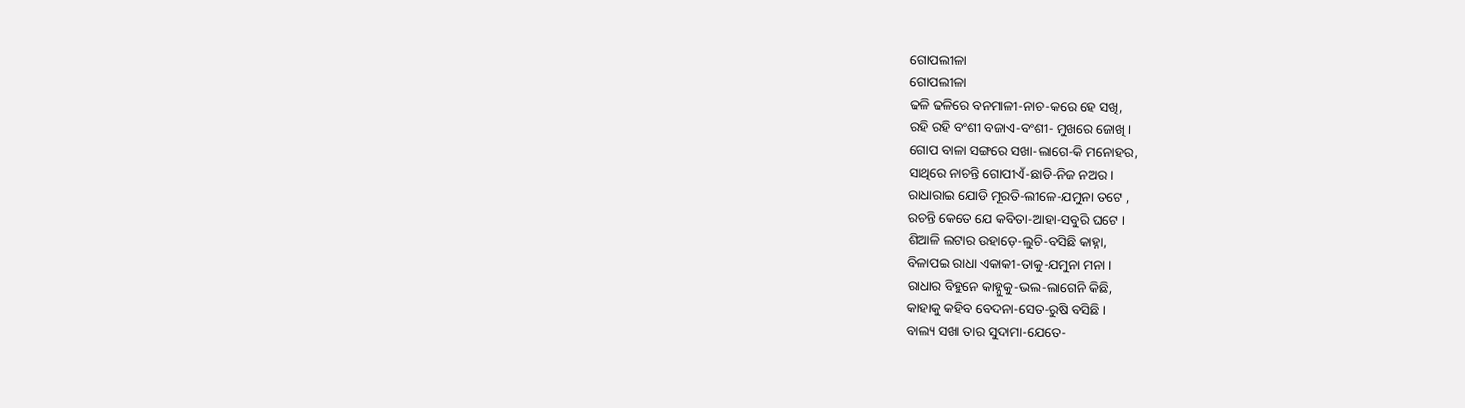ଗୋପଲୀଳା
ଗୋପଲୀଳା
ଢଳି ଢଳିରେ ବନମାଳୀ-ନାଚ-କରେ ହେ ସଖି,
ରହି ରହି ବଂଶୀ ବଜାଏ-ବଂଶୀ- ମୁଖରେ ଜୋଖି ।
ଗୋପ ବାଳା ସଙ୍ଗରେ ସଖା-ଲାଗେ-କି ମନୋହର,
ସାଥିରେ ନାଚନ୍ତି ଗୋପୀଏଁ-ଛାଡି-ନିଜ ନଅର ।
ରାଧାରାଇ ଯୋଡି ମୂରତି-ଲୀଳେ-ଯମୁନା ତଟେ ,
ରଚନ୍ତି କେତେ ଯେ କବିତା-ଆହା-ସବୁରି ଘଟେ ।
ଶିଆଳି ଲଟାର ଉହାଡ଼େ-ଲୁଚି-ବସିଛି କାହ୍ନା,
ବିଳାପଇ ରାଧା ଏକାକୀ-ତାକୁ-ଯମୁନା ମନା ।
ରାଧାର ବିହୁନେ କାହ୍ନୁକୁ-ଭଲ-ଲାଗେନି କିଛି,
କାହାକୁ କହିବ ବେଦନା-ସେତ-ରୁଷି ବସିଛି ।
ବାଲ୍ୟ ସଖା ତାର ସୁଦାମା-ଯେତେ-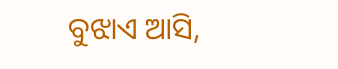ବୁଝାଏ ଆସି,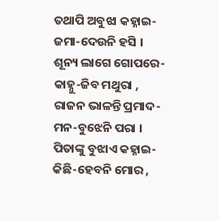ତଥାପି ଅବୁଝା କହ୍ନାଇ-ଜମା-ଦେଉନି ହସି ।
ଶୂନ୍ୟ ଲାଗେ ଗୋପରେ-କାହ୍ନୁ-ଜିବ ମଥୁରା ,
ରାଜନ ଭାଳନ୍ତି ପ୍ରମାଦ-ମନ-ବୁଝେନି ପରା ।
ପିତାଙ୍କୁ ବୁଝାଏ କହ୍ନାଇ-କିଛି-ହେବନି ମୋର ,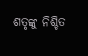ଶତୃଙ୍କୁ ନିଶ୍ଚିତ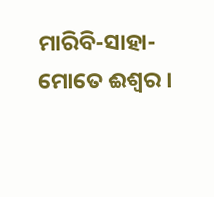ମାରିବି-ସାହା-ମୋତେ ଈଶ୍ୱର ।